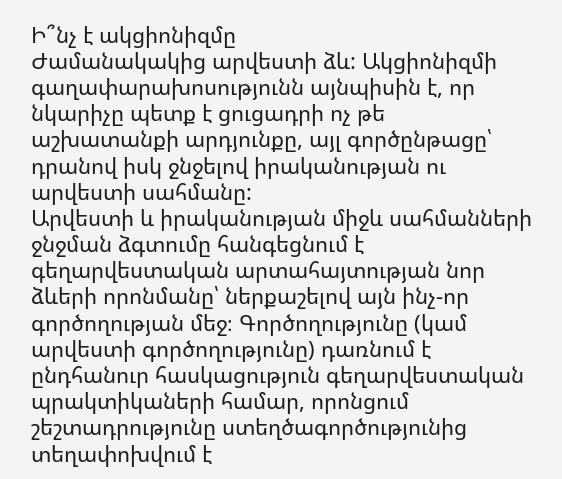Ի՞նչ է ակցիոնիզմը
Ժամանակակից արվեստի ձև: Ակցիոնիզմի գաղափարախոսությունն այնպիսին է, որ նկարիչը պետք է ցուցադրի ոչ թե աշխատանքի արդյունքը, այլ գործընթացը՝ դրանով իսկ ջնջելով իրականության ու արվեստի սահմանը:
Արվեստի և իրականության միջև սահմանների ջնջման ձգտումը հանգեցնում է գեղարվեստական արտահայտության նոր ձևերի որոնմանը՝ ներքաշելով այն ինչ-որ գործողության մեջ։ Գործողությունը (կամ արվեստի գործողությունը) դառնում է ընդհանուր հասկացություն գեղարվեստական պրակտիկաների համար, որոնցում շեշտադրությունը ստեղծագործությունից տեղափոխվում է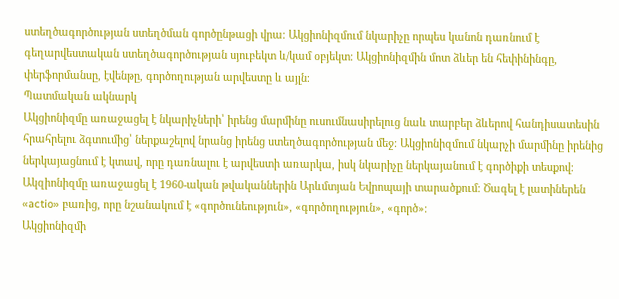ստեղծագործության ստեղծման գործընթացի վրա։ Ակցիոնիզմում նկարիչը որպես կանոն դառնում է գեղարվեստական ստեղծագործության սյուբեկտ և/կամ օբյեկտ։ Ակցիոնիզմին մոտ ձևեր են հեփինինգը, փերֆորմանսը, էվենթը, գործողության արվեստը և այլն։
Պատմական ակնարկ
Ակցիոնիզմը առաջացել է նկարիչների՝ իրենց մարմինը ուսումնասիրելուց նաև տարբեր ձևերով հանդիսատեսին հրահրելու ձգտումից՝ ներքաշելով նրանց իրենց ստեղծագործության մեջ։ Ակցիոնիզմում նկարչի մարմինը իրենից ներկայացնում է կտավ, որը դառնալու է արվեստի առարկա, իսկ նկարիչը ներկայանում է գործիքի տեսքով։ Ակզիոնիզմը առաջացել է 1960-ական թվականներին Արևմտյան Եվրոպայի տարածքում։ Ծագել է լատիներեն «actio» բառից, որը նշանակում է «գործունեություն», «գործողություն», «գործ»։
Ակցիոնիզմի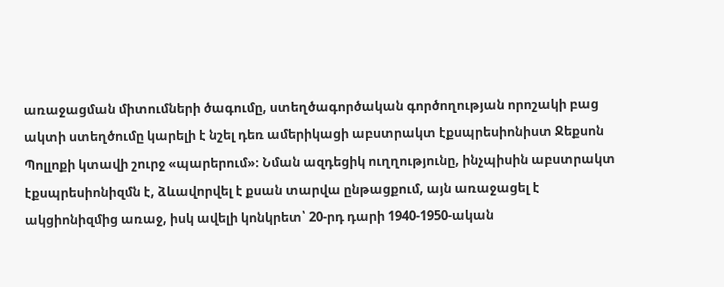առաջացման միտումների ծագումը, ստեղծագործական գործողության որոշակի բաց ակտի ստեղծումը կարելի է նշել դեռ ամերիկացի աբստրակտ էքսպրեսիոնիստ Ջեքսոն Պոլլոքի կտավի շուրջ «պարերում»։ Նման ազդեցիկ ուղղությունը, ինչպիսին աբստրակտ էքսպրեսիոնիզմն է, ձևավորվել է քսան տարվա ընթացքում, այն առաջացել է ակցիոնիզմից առաջ, իսկ ավելի կոնկրետ՝ 20-րդ դարի 1940-1950-ական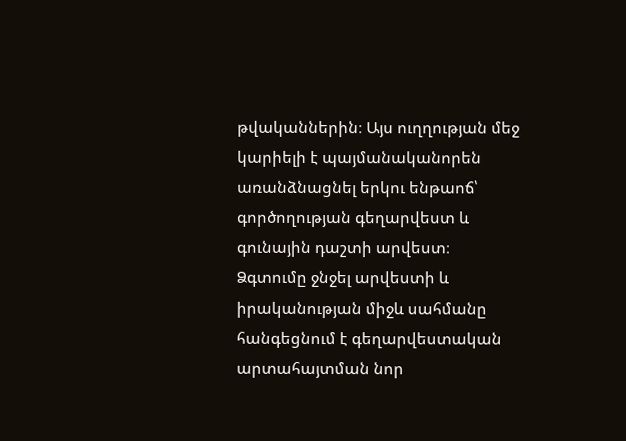թվականներին։ Այս ուղղության մեջ կարիելի է պայմանականորեն առանձնացնել երկու ենթաոճ՝ գործողության գեղարվեստ և գունային դաշտի արվեստ։
Ձգտումը ջնջել արվեստի և իրականության միջև սահմանը հանգեցնում է գեղարվեստական արտահայտման նոր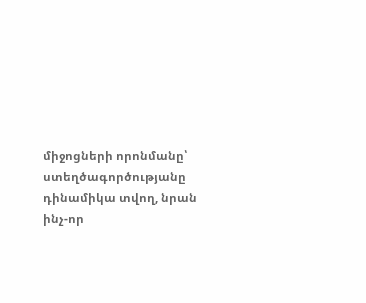միջոցների որոնմանը՝ ստեղծագործությանը դինամիկա տվող, նրան ինչ-որ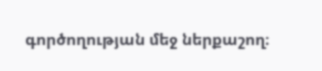գործողության մեջ ներքաշող։